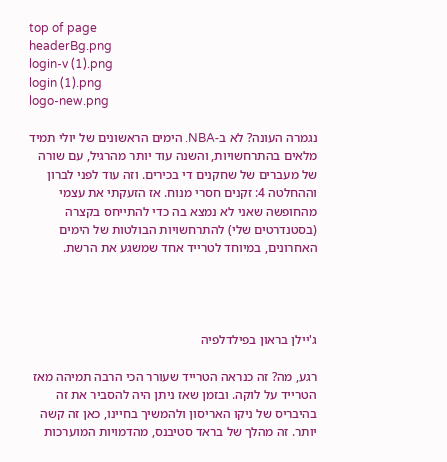top of page
headerBg.png
login-v (1).png
login (1).png
logo-new.png

נגמרה העונה? לא ב-NBA. הימים הראשונים של יולי תמיד מלאים בהתרחשויות, והשנה עוד יותר מהרגיל, עם שורה של מעברים של שחקנים די בכירים. וזה עוד לפני לברון וההחלטה 4: זקנים חסרי מנוח. אז הזעקתי את עצמי מהחופשה שאני לא נמצא בה כדי להתייחס בקצרה (בסטנדרטים שלי) להתרחשויות הבולטות של הימים האחרונים, במיוחד לטרייד אחד שמשגע את הרשת.




ג'יילן בראון בפילדלפיה

רגע, מה? זה כנראה הטרייד שעורר הכי הרבה תמיהה מאז הטרייד על לוקה. ובזמן שאז ניתן היה להסביר את זה בהיבריס של ניקו האריסון ולהמשיך בחיינו, כאן זה קשה יותר. זה מהלך של בראד סטיבנס, מהדמויות המוערכות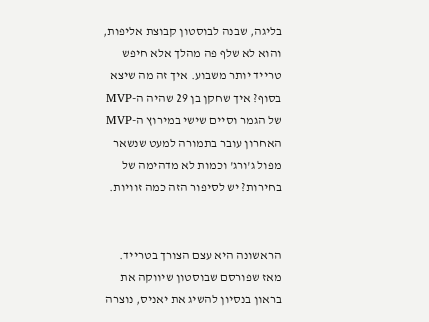בליגה, שבנה לבוסטון קבוצת אליפות, והוא לא שלף פה מהלך אלא חיפש טרייד יותר משבוע. איך זה מה שיצא בסוף? איך שחקן בן 29 שהיה ה-MVP של הגמר וסיים שישי במירוץ ה-MVP האחרון עובר בתמורה למעט שנשאר מפול ג'ורג' וכמות לא מדהימה של בחירות? יש לסיפור הזה כמה זוויות.


הראשונה היא עצם הצורך בטרייד. מאז שפורסם שבוסטון שיווקה את בראון בנסיון להשיג את יאניס, נוצרה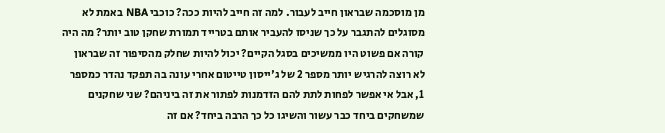מן מוסכמה שבראון חייב לעבור. למה זה חייב להיות ככה? כוכבי NBA באמת לא מסוגלים להתגבר על כך שניסו להעביר אותם בטרייד תמורת שחקן טוב יותר? מה היה קורה אם פשוט היו ממשיכים בסגל הקיים? יכול להיות שחלק מהסיפור זה שבראון לא רוצה להרגיש יותר מספר 2 של ג'ייסון טייטום אחרי עונה בה תפקד נהדר כמספר 1, אבל אי אפשר לפחות לתת להם הזדמנות לפתור את זה ביניהם? שני שחקנים שמשחקים ביחד כבר עשור והשיגו כל כך הרבה ביחד? אם זה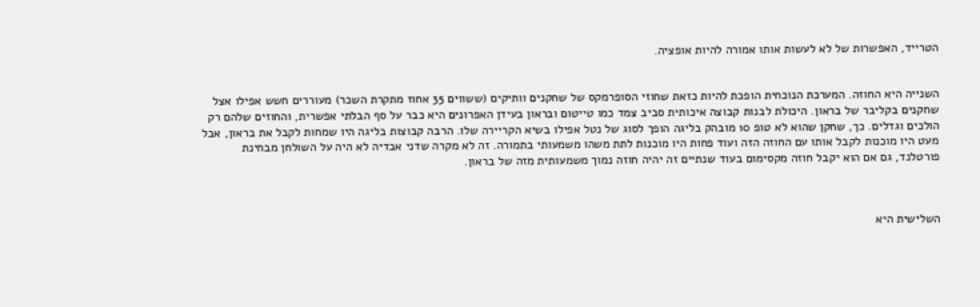הטרייד, האפשרות של לא לעשות אותו אמורה להיות אופציה.


השנייה היא החוזה. המערכת הנוכחית הופכת להיות כזאת שחוזי הסופרמקס של שחקנים וותיקים (ששווים 35 אחוז מתקרת השכר) מעוררים חשש אפילו אצל שחקנים בקליבר של בראון. היכולת לבנות קבוצה איכותית סביב צמד כמו טייטום ובראון בעידן האפרונים היא כבר על סף הבלתי אפשרית, והחוזים שלהם רק הולכים וגדלים. כך, שחקן שהוא לא טופ 10 מובהק בליגה הופך לסוג של נטל אפילו בשיא הקריירה שלו. הרבה קבוצות בליגה היו שמחות לקבל את בראון, אבל מעט היו מוכנות לקבל אותו עם החוזה הזה ועוד פחות היו מוכנות לתת משהו משמעותי בתמורה. זה לא מקרה שדני אבדיה לא היה על השולחן מבחינת פורטלנד, גם אם הוא יקבל חוזה מקסימום בעוד שנתיים זה יהיה חוזה נמוך משמעותית מזה של בראון.



השלישית היא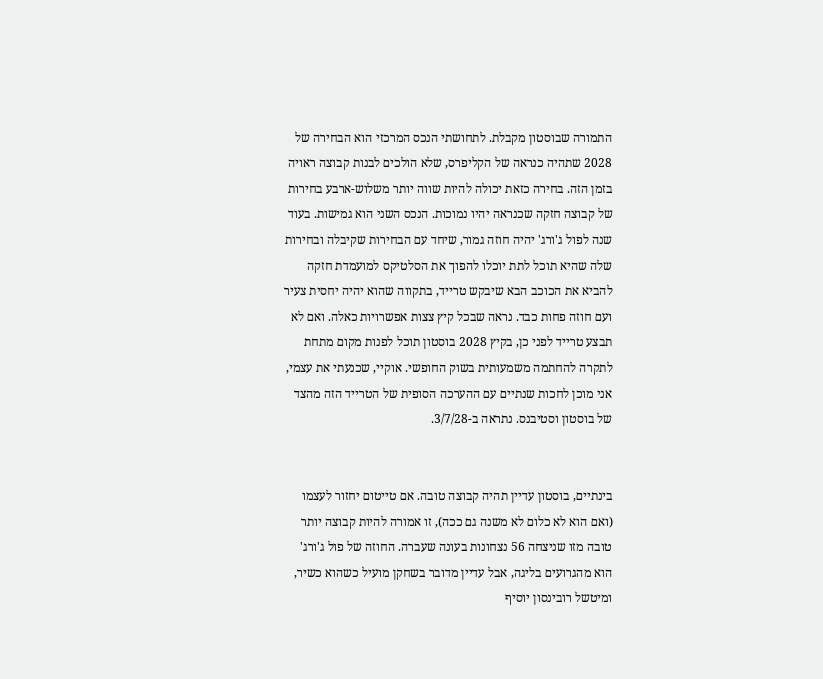התמורה שבוסטון מקבלת. לתחושתי הנכס המרכזי הוא הבחירה של 2028 שתהיה כנראה של הקליפרס, שלא הולכים לבנות קבוצה ראויה בזמן הזה. בחירה כזאת יכולה להיות שווה יותר משלוש-ארבע בחירות של קבוצה חזקה שכנראה יהיו נמוכות. הנכס השני הוא גמישות. בעוד שנה לפול ג'ורג' יהיה חוזה גמור, שיחד עם הבחירות שקיבלה ובחירות שלה שהיא תוכל לתת יוכלו להפוך את הסלטיקס למועמדת חזקה להביא את הכוכב הבא שיבקש טרייד, בתקווה שהוא יהיה יחסית צעיר ועם חוזה פחות כבד. נראה שבכל קיץ צצות אפשרויות כאלה. ואם לא תבצע טרייד לפני כן, בקיץ 2028 בוסטון תוכל לפנות מקום מתחת לתקרה להחתמה משמעותית בשוק החופשי. אוקיי, שכנעתי את עצמי, אני מוכן לחכות שנתיים עם ההערכה הסופית של הטרייד הזה מהצד של בוסטון וסטיבנס. נתראה ב-3/7/28.


בינתיים, בוסטון עדיין תהיה קבוצה טובה. אם טייטום יחזור לעצמו (ואם הוא לא כלום לא משנה גם ככה), זו אמורה להיות קבוצה יותר טובה מזו שניצחה 56 נצחונות בעונה שעברה. החוזה של פול ג'ורג' הוא מהגרועים בליגה, אבל עדיין מדובר בשחקן מועיל כשהוא כשיר, ומיטשל רובינסון יוסיף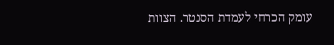עומק הכרחי לעמדת הסנטר. הצוות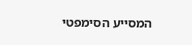המסייע הסימפטי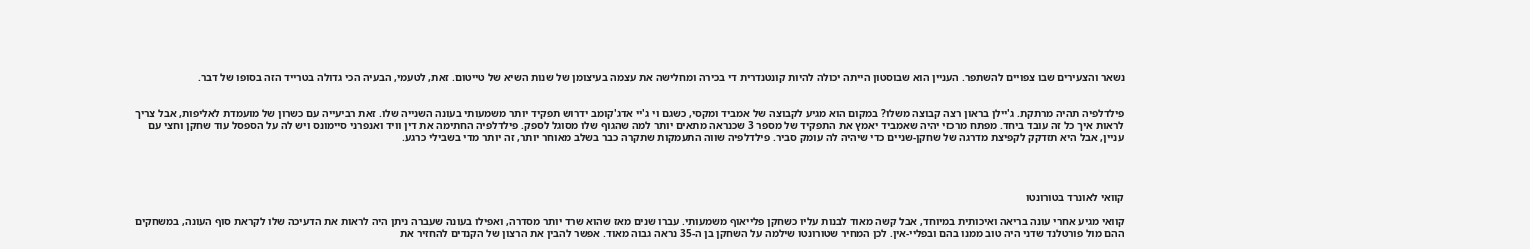נשאר והצעירים שבו צפויים להשתפר. העניין הוא שבוסטון הייתה יכולה להיות קונטנדרית די בכירה ומחלישה את עצמה בעיצומן של שנות השיא של טייטום. זאת, לטעמי, הבעיה הכי גדולה בטרייד הזה בסופו של דבר.


פילדלפיה תהיה מרתקת. ג'יילן בראון רצה קבוצה משלו? במקום הוא מגיע לקבוצה של אמביד ומקסי, כשגם וי ג'יי אדג'קומב ידרוש תפקיד יותר משמעותי בעונה השנייה שלו. זאת רביעייה עם כשרון של מועמדת לאליפות, אבל צריך לראות איך כל זה עובד ביחד. מפתח מרכזי יהיה שאמביד יאמץ את התפקיד של מספר 3 שכנראה מתאים יותר למה שהגוף שלו מסוגל לספק. פילדלפיה החתימה את דין וויד ואנפרני סיימונס ויש לה על הספסל עוד שחקן וחצי עם עניין, אבל היא תזדקק לקפיצת מדרגה של שחקן-שניים כדי שיהיה לה עומק סביר. פילדלפיה שווה התעמקות שתקרה כבר בשלב מאוחר יותר, זה יותר מדי בשבילי כרגע.




קוואי לאונרד בטורונטו

קוואי מגיע אחרי עונה בריאה ואיכותית במיוחד, אבל קשה מאוד לבנות עליו כשחקן פלייאוף משמעותי. עברו שנים מאז שהוא שרד יותר מסדרה, ואפילו בעונה שעברה ניתן היה לראות את הדעיכה שלו לקראת סוף העונה, במשחקים ההם מול פורטלנד שדני היה טוב ממנו בהם ובפליי-אין. לכן המחיר שטורונטו שילמה על השחקן בן ה-35 נראה גבוה מאוד. אפשר להבין את הרצון של הקנדים להחזיר את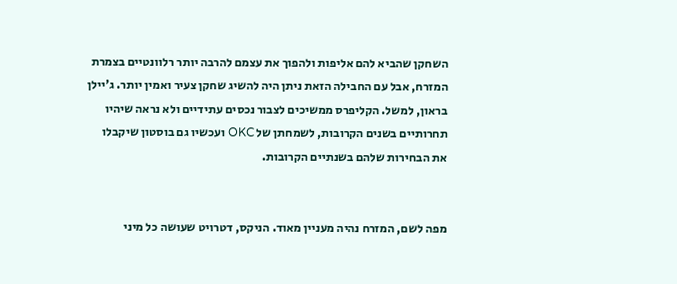השחקן שהביא להם אליפות ולהפוך את עצמם להרבה יותר רלוונטיים בצמרת המזרח, אבל עם החבילה הזאת ניתן היה להשיג שחקן צעיר ואמין יותר. ג'יילן בראון, למשל. הקליפרס ממשיכים לצבור נכסים עתידיים ולא נראה שיהיו תחרותיים בשנים הקרובות, לשמחתן של OKC ועכשיו גם בוסטון שיקבלו את הבחירות שלהם בשנתיים הקרובות.


מפה לשם, המזרח נהיה מעניין מאוד. הניקס, דטרויט שעושה כל מיני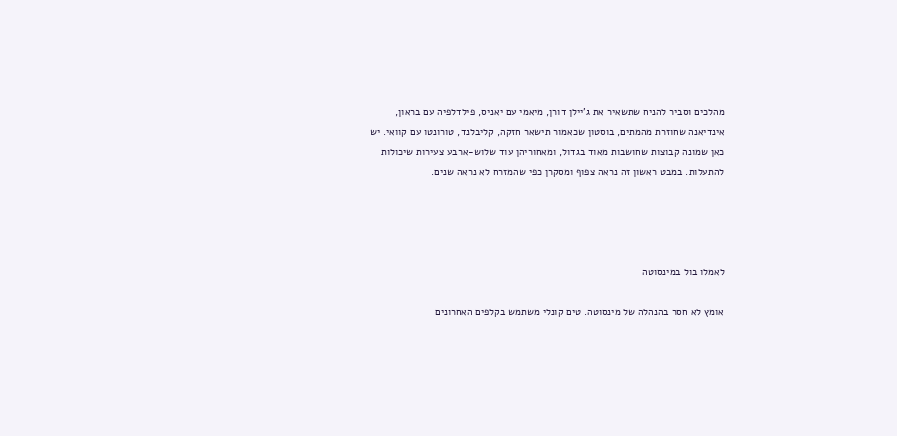מהלכים וסביר להניח שתשאיר את ג'יילן דורן, מיאמי עם יאניס, פילדלפיה עם בראון, אינדיאנה שחוזרת מהמתים, בוסטון שכאמור תישאר חזקה, קליבלנד, טורונטו עם קוואי. יש כאן שמונה קבוצות שחושבות מאוד בגדול, ומאחוריהן עוד שלוש-ארבע צעירות שיכולות להתעלות. במבט ראשון זה נראה צפוף ומסקרן כפי שהמזרח לא נראה שנים.




לאמלו בול במינסוטה

אומץ לא חסר בהנהלה של מינסוטה. טים קונלי משתמש בקלפים האחרונים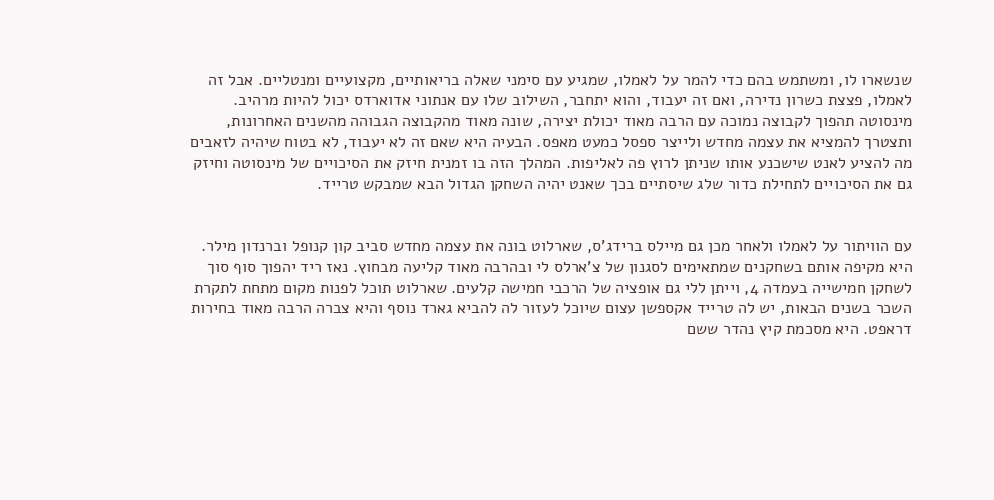שנשארו לו, ומשתמש בהם כדי להמר על לאמלו, שמגיע עם סימני שאלה בריאותיים, מקצועיים ומנטליים. אבל זה לאמלו, פצצת כשרון נדירה, ואם זה יעבוד, והוא יתחבר, השילוב שלו עם אנתוני אדוארדס יכול להיות מרהיב. מינסוטה תהפוך לקבוצה נמוכה עם הרבה מאוד יכולת יצירה, שונה מאוד מהקבוצה הגבוהה מהשנים האחרונות, ותצטרך להמציא את עצמה מחדש ולייצר ספסל כמעט מאפס. הבעיה היא שאם זה לא יעבוד, לא בטוח שיהיה לזאבים מה להציע לאנט שישכנע אותו שניתן לרוץ פה לאליפות. המהלך הזה בו זמנית חיזק את הסיכויים של מינסוטה וחיזק גם את הסיכויים לתחילת כדור שלג שיסתיים בכך שאנט יהיה השחקן הגדול הבא שמבקש טרייד.


עם הוויתור על לאמלו ולאחר מכן גם מיילס ברידג'ס, שארלוט בונה את עצמה מחדש סביב קון קנופל וברנדון מילר. היא מקיפה אותם בשחקנים שמתאימים לסגנון של צ'ארלס לי ובהרבה מאוד קליעה מבחוץ. נאז ריד יהפוך סוף סוך לשחקן חמישייה בעמדה 4, וייתן ללי גם אופציה של הרכבי חמישה קלעים. שארלוט תוכל לפנות מקום מתחת לתקרת השכר בשנים הבאות, יש לה טרייד אקספשן עצום שיוכל לעזור לה להביא גארד נוסף והיא צברה הרבה מאוד בחירות דראפט. היא מסכמת קיץ נהדר ששם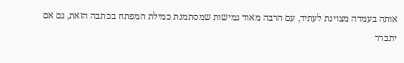אותה בעמדה מצוינת לעתיד, עם הרבה מאוד גמישות שמסתמנת כמילת המפתח בכתבה הזאת, גם אם יתברר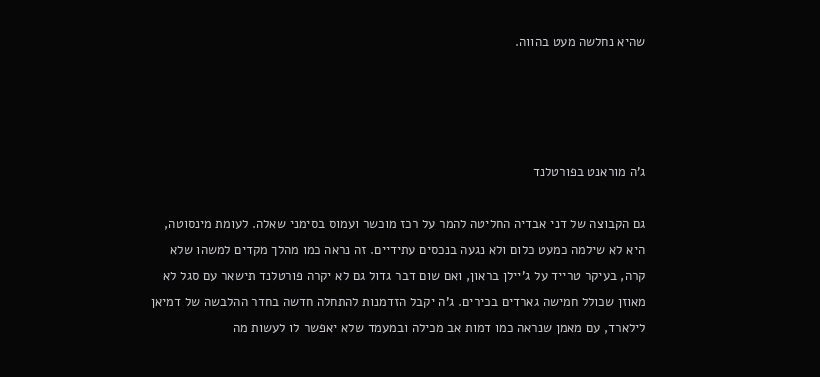שהיא נחלשה מעט בהווה.




ג'ה מוראנט בפורטלנד

גם הקבוצה של דני אבדיה החליטה להמר על רכז מוכשר ועמוס בסימני שאלה. לעומת מינסוטה, היא לא שילמה כמעט כלום ולא נגעה בנכסים עתידיים. זה נראה כמו מהלך מקדים למשהו שלא קרה, בעיקר טרייד על ג'יילן בראון, ואם שום דבר גדול גם לא יקרה פורטלנד תישאר עם סגל לא מאוזן שכולל חמישה גארדים בכירים. ג'ה יקבל הזדמנות להתחלה חדשה בחדר ההלבשה של דמיאן לילארד, עם מאמן שנראה כמו דמות אב מכילה ובמעמד שלא יאפשר לו לעשות מה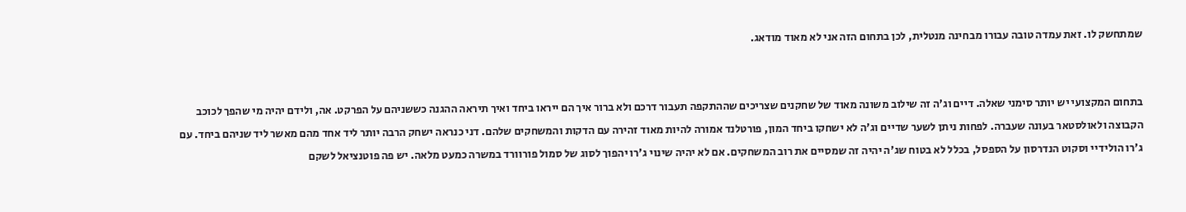שמתחשק לו. זאת עמדה טובה עבורו מבחינה מנטלית, לכן בתחום הזה אני לא מאוד מודאג.


בתחום המקצועי יש יותר סימני שאלה. דיים וג'ה זה שילוב משונה מאוד של שחקנים שצריכים שההתקפה תעבור דרכם ולא ברור איך הם ייראו ביחד ואיך תיראה ההגנה כששניהם על הפרקט. אה, ולידם יהיה מי שהפך לכוכב הקבוצה ולאולסטאר בעונה שעברה. לפחות ניתן לשער שדיים וג'ה לא ישחקו ביחד המון, פורטלנד אמורה להיות מאוד זהירה עם הדקות והמשחקים שלהם. דני כנראה ישחק הרבה יותר ליד אחד מהם מאשר ליד שניהם ביחד. עם ג'רו הולידיי וסקוט הנדרסון על הספסל, בכלל לא בטוח שג'ה יהיה זה שמסיים את רוב המשחקים. אם לא יהיה שינוי ג'רו יהפוך לסוג של סמול פורוורד במשרה כמעט מלאה. יש פה פוטנציאל לשקם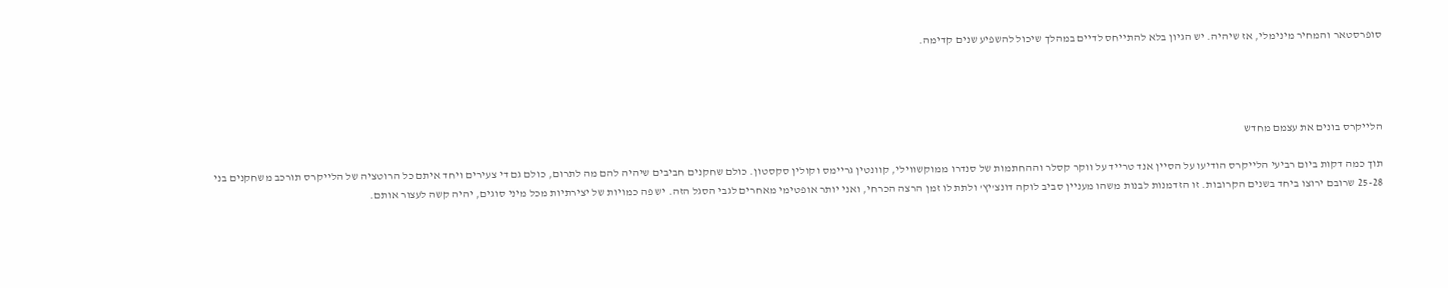סופרסטאר והמחיר מינימלי, אז שיהיה. יש הגיון בלא להתייחס לדיים במהלך שיכול להשפיע שנים קדימה.




הלייקרס בונים את עצמם מחדש

תוך כמה דקות ביום רביעי הלייקרס הודיעו על הסיין אנד טרייד על ווקר קסלר וההחתמות של סנדרו ממוקשווילי, קוונטין גריימס וקולין סקסטון. כולם שחקנים חביבים שיהיה להם מה לתרום, כולם גם די צעירים ויחד איתם כל הרוטציה של הלייקרס תורכב משחקנים בני 25-28 שרובם ירוצו ביחד בשנים הקרובות. זו הזדמנות לבנות משהו מעניין סביב לוקה דונצ'יץ' ולתת לו זמן הרצה הכרחי, ואני יותר אופטימי מאחרים לגבי הסגל הזה. יש פה כמויות של יצירתיות מכל מיני סוגים, יהיה קשה לעצור אותם.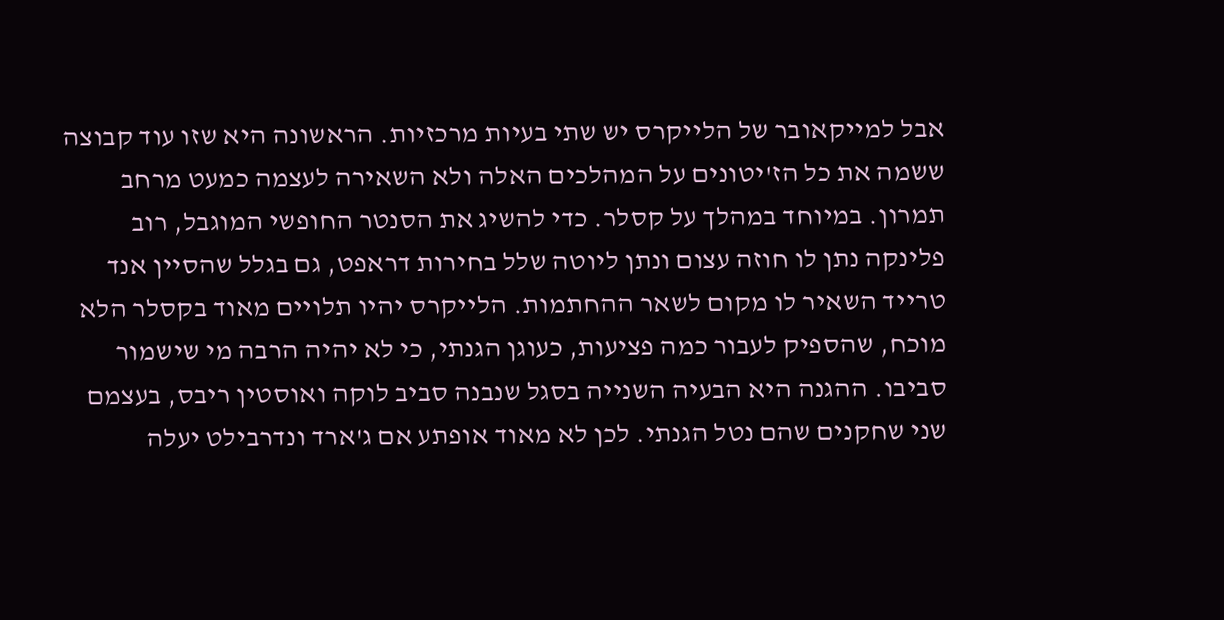אבל למייקאובר של הלייקרס יש שתי בעיות מרכזיות. הראשונה היא שזו עוד קבוצה ששמה את כל הז'יטונים על המהלכים האלה ולא השאירה לעצמה כמעט מרחב תמרון. במיוחד במהלך על קסלר. כדי להשיג את הסנטר החופשי המוגבל, רוב פלינקה נתן לו חוזה עצום ונתן ליוטה שלל בחירות דראפט, גם בגלל שהסיין אנד טרייד השאיר לו מקום לשאר ההחתמות. הלייקרס יהיו תלויים מאוד בקסלר הלא מוכח, שהספיק לעבור כמה פציעות, כעוגן הגנתי, כי לא יהיה הרבה מי שישמור סביבו. ההגנה היא הבעיה השנייה בסגל שנבנה סביב לוקה ואוסטין ריבס, בעצמם שני שחקנים שהם נטל הגנתי. לכן לא מאוד אופתע אם ג'ארד ונדרבילט יעלה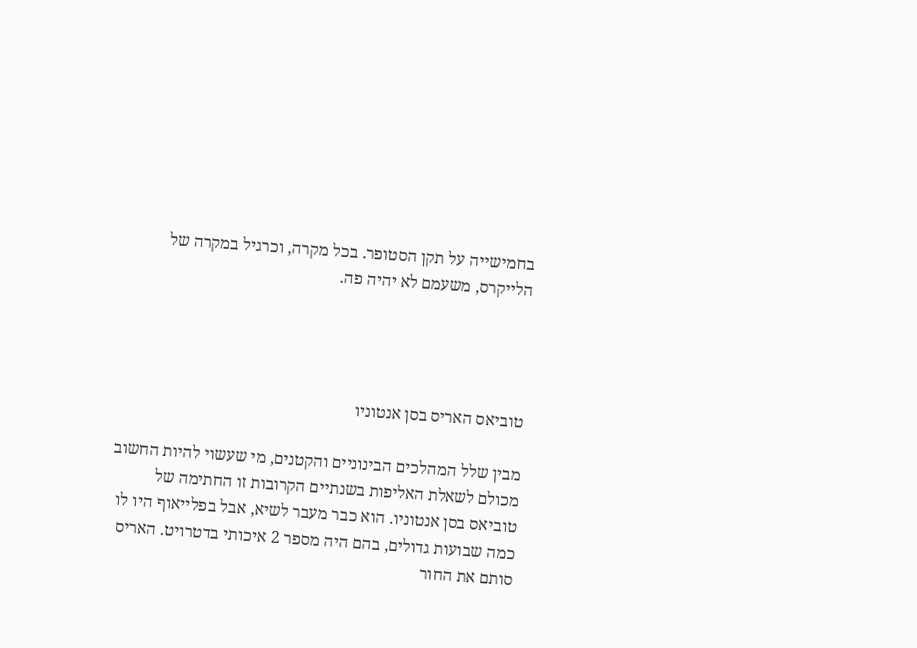בחמישייה על תקן הסטופר. בכל מקרה, וכרגיל במקרה של הלייקרס, משעמם לא יהיה פה.




טוביאס האריס בסן אנטוניו

מבין שלל המהלכים הבינוניים והקטנים, מי שעשוי להיות החשוב מכולם לשאלת האליפות בשנתיים הקרובות זו החתימה של טוביאס בסן אנטוניו. הוא כבר מעבר לשיא, אבל בפלייאוף היו לו כמה שבועות גדולים, בהם היה מספר 2 איכותי בדטרויט. האריס סותם את החור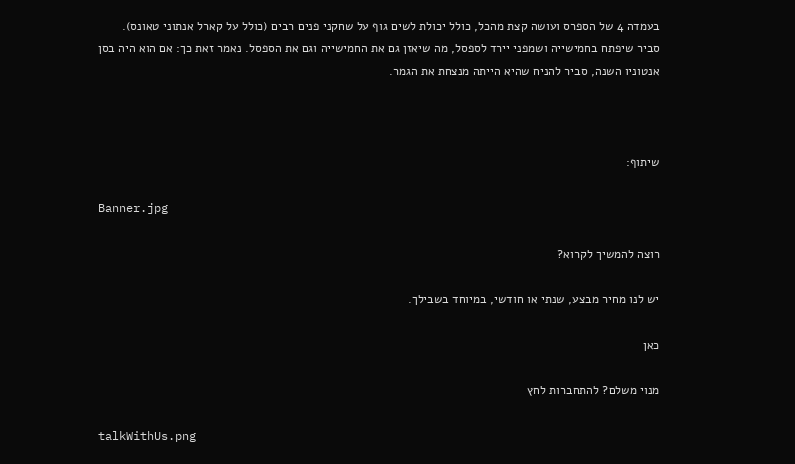בעמדה 4 של הספרס ועושה קצת מהכל, כולל יכולת לשים גוף על שחקני פנים רבים (כולל על קארל אנתוני טאונס). סביר שיפתח בחמישייה ושמפני יירד לספסל, מה שיאזן גם את החמישייה וגם את הספסל. נאמר זאת כך: אם הוא היה בסן אנטוניו השנה, סביר להניח שהיא הייתה מנצחת את הגמר.



שיתוף:

Banner.jpg

רוצה להמשיך לקרוא?

יש לנו מחיר מבצע, שנתי או חודשי, במיוחד בשבילך.

כאן

מנוי משלם? להתחברות לחץ

talkWithUs.png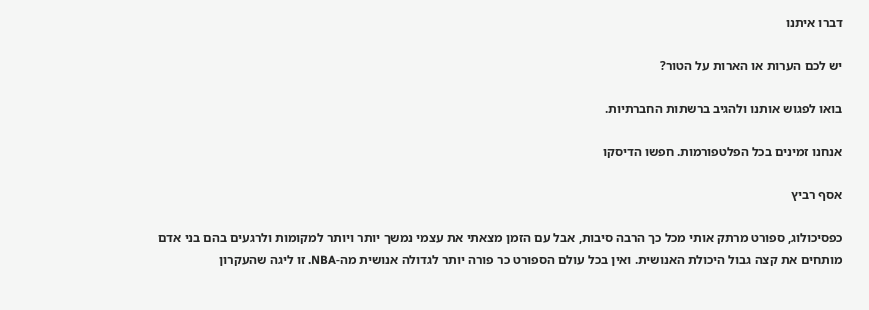דברו איתנו

יש לכם הערות או הארות על הטור?

בואו לפגוש אותנו ולהגיב ברשתות החברתיות.

אנחנו זמינים בכל הפלטפורמות. חפשו הדיסקו

אסף רביץ

כפסיכולוג, ספורט מרתק אותי מכל כך הרבה סיבות, אבל עם הזמן מצאתי את עצמי נמשך יותר ויותר למקומות ולרגעים בהם בני אדם מותחים את קצה גבול היכולת האנושית. ואין בכל עולם הספורט כר פורה יותר לגדולה אנושית מה-NBA. זו ליגה שהעקרון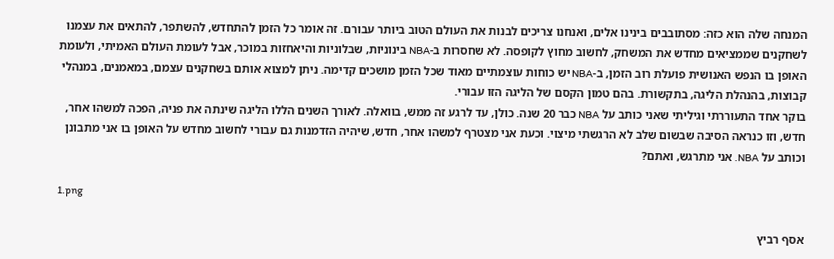המנחה שלה הוא כזה: מסתובבים בינינו אלים, ואנחנו צריכים לבנות את העולם הטוב ביותר עבורם. זה אומר כל הזמן להתחדש, להשתפר, להתאים את עצמנו לשחקנים שממציאים מחדש את המשחק, לחשוב מחוץ לקופסה. לא שחסרות ב-NBA בינוניות, שבלוניות והיאחזות במוכר, אבל לעומת העולם האמיתי, ולעומת האופן בו הנפש האנושית פועלת רוב הזמן, ב-NBA יש כוחות עוצמתיים מאוד שכל הזמן מושכים קדימה. ניתן למצוא אותם בשחקנים עצמם, במאמנים, במנהלי קבוצות, בהנהלת הליגה, בתקשורת. בהם טמון הקסם של הליגה הזו עבורי.
בוקר אחד התעוררתי וגיליתי שאני כותב על NBA כבר 20 שנה. כולן, עד לרגע זה ממש, בוואלה. לאורך השנים הללו הליגה שינתה את פניה, הפכה למשהו אחר, חדש, וזו כנראה הסיבה שבשום שלב לא הרגשתי מיצוי. וכעת אני מצטרף למשהו אחר, חדש, שיהיה הזדמנות גם עבורי לחשוב מחדש על האופן בו אני מתבונן וכותב על NBA. אני מתרגש, ואתם?

1.png

אסף רביץ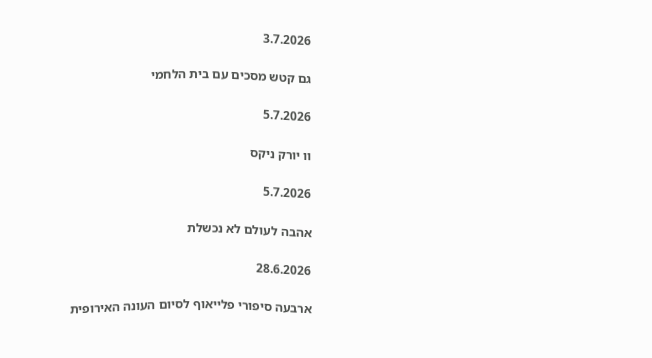3.7.2026

גם קטש מסכים עם בית הלחמי

5.7.2026

וו יורק ניקס

5.7.2026

אהבה לעולם לא נכשלת

28.6.2026

ארבעה סיפורי פלייאוף לסיום העונה האירופית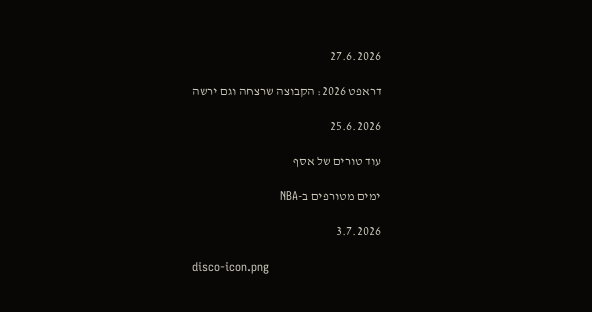27.6.2026

דראפט 2026: הקבוצה שרצחה וגם ירשה

25.6.2026

עוד טורים של אסף

ימים מטורפים ב-NBA

3.7.2026

disco-icon.png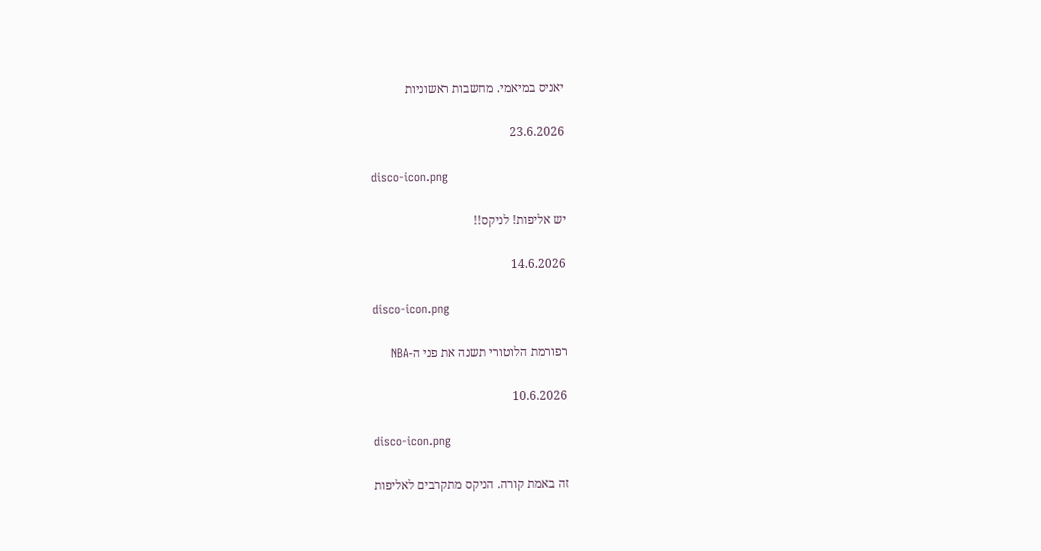יאניס במיאמי. מחשבות ראשוניות

23.6.2026

disco-icon.png

יש אליפות! לניקס!!

14.6.2026

disco-icon.png

רפורמת הלוטורי תשנה את פני ה-NBA

10.6.2026

disco-icon.png

זה באמת קורה. הניקס מתקרבים לאליפות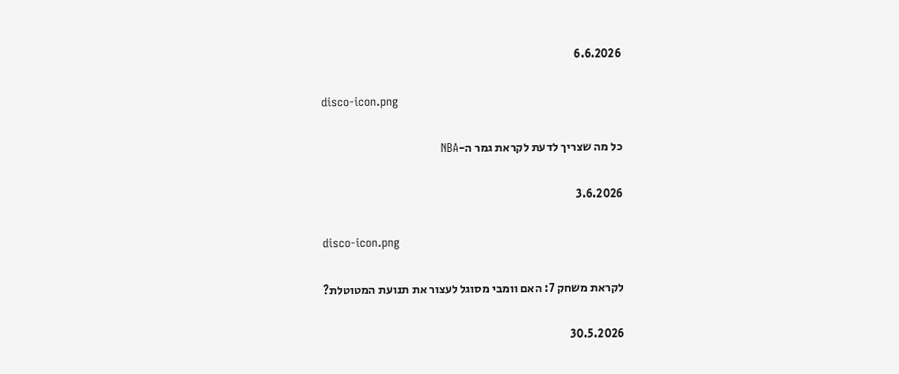6.6.2026

disco-icon.png

כל מה שצריך לדעת לקראת גמר ה-NBA

3.6.2026

disco-icon.png

לקראת משחק 7: האם וומבי מסוגל לעצור את תנועת המטוטלת?

30.5.2026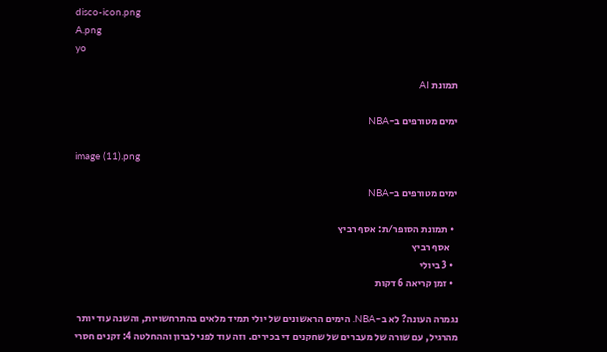disco-icon.png
A.png
yo

תמונת AI

ימים מטורפים ב-NBA

image (11).png

ימים מטורפים ב-NBA

  • תמונת הסופר/ת: אסף רביץ
    אסף רביץ
  • 3 ביולי
  • זמן קריאה 6 דקות

נגמרה העונה? לא ב-NBA. הימים הראשונים של יולי תמיד מלאים בהתרחשויות, והשנה עוד יותר מהרגיל, עם שורה של מעברים של שחקנים די בכירים. וזה עוד לפני לברון וההחלטה 4: זקנים חסרי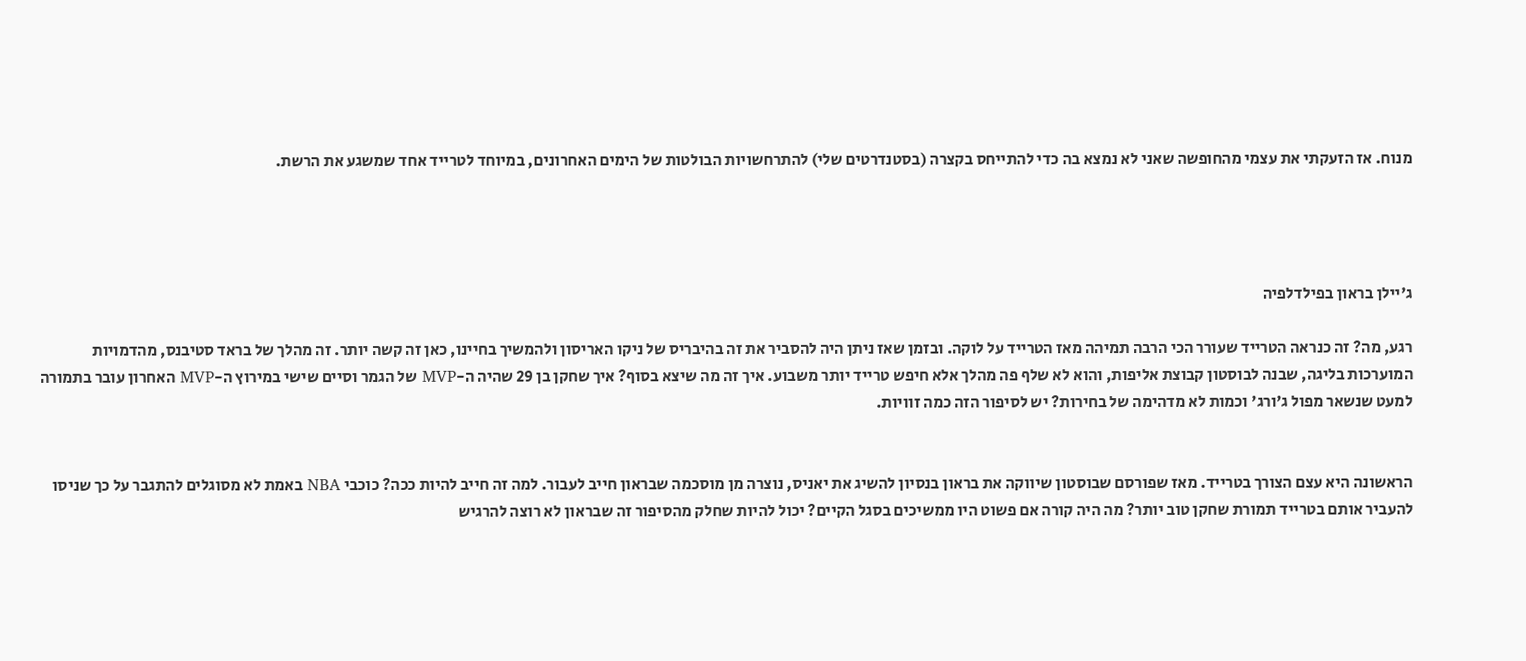מנוח. אז הזעקתי את עצמי מהחופשה שאני לא נמצא בה כדי להתייחס בקצרה (בסטנדרטים שלי) להתרחשויות הבולטות של הימים האחרונים, במיוחד לטרייד אחד שמשגע את הרשת.




ג'יילן בראון בפילדלפיה

רגע, מה? זה כנראה הטרייד שעורר הכי הרבה תמיהה מאז הטרייד על לוקה. ובזמן שאז ניתן היה להסביר את זה בהיבריס של ניקו האריסון ולהמשיך בחיינו, כאן זה קשה יותר. זה מהלך של בראד סטיבנס, מהדמויות המוערכות בליגה, שבנה לבוסטון קבוצת אליפות, והוא לא שלף פה מהלך אלא חיפש טרייד יותר משבוע. איך זה מה שיצא בסוף? איך שחקן בן 29 שהיה ה-MVP של הגמר וסיים שישי במירוץ ה-MVP האחרון עובר בתמורה למעט שנשאר מפול ג'ורג' וכמות לא מדהימה של בחירות? יש לסיפור הזה כמה זוויות.


הראשונה היא עצם הצורך בטרייד. מאז שפורסם שבוסטון שיווקה את בראון בנסיון להשיג את יאניס, נוצרה מן מוסכמה שבראון חייב לעבור. למה זה חייב להיות ככה? כוכבי NBA באמת לא מסוגלים להתגבר על כך שניסו להעביר אותם בטרייד תמורת שחקן טוב יותר? מה היה קורה אם פשוט היו ממשיכים בסגל הקיים? יכול להיות שחלק מהסיפור זה שבראון לא רוצה להרגיש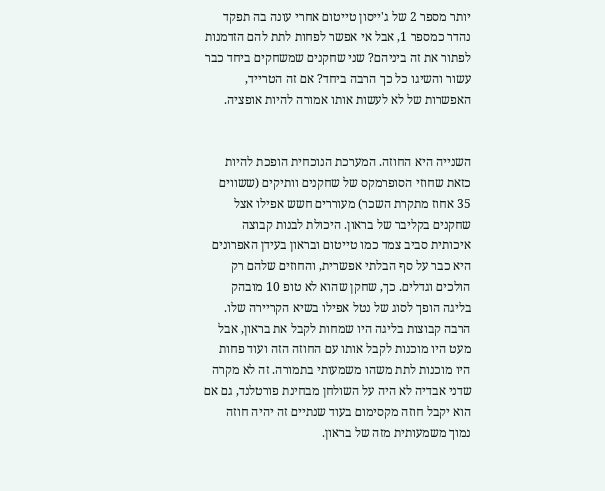יותר מספר 2 של ג'ייסון טייטום אחרי עונה בה תפקד נהדר כמספר 1, אבל אי אפשר לפחות לתת להם הזדמנות לפתור את זה ביניהם? שני שחקנים שמשחקים ביחד כבר עשור והשיגו כל כך הרבה ביחד? אם זה הטרייד, האפשרות של לא לעשות אותו אמורה להיות אופציה.


השנייה היא החוזה. המערכת הנוכחית הופכת להיות כזאת שחוזי הסופרמקס של שחקנים וותיקים (ששווים 35 אחוז מתקרת השכר) מעוררים חשש אפילו אצל שחקנים בקליבר של בראון. היכולת לבנות קבוצה איכותית סביב צמד כמו טייטום ובראון בעידן האפרונים היא כבר על סף הבלתי אפשרית, והחוזים שלהם רק הולכים וגדלים. כך, שחקן שהוא לא טופ 10 מובהק בליגה הופך לסוג של נטל אפילו בשיא הקריירה שלו. הרבה קבוצות בליגה היו שמחות לקבל את בראון, אבל מעט היו מוכנות לקבל אותו עם החוזה הזה ועוד פחות היו מוכנות לתת משהו משמעותי בתמורה. זה לא מקרה שדני אבדיה לא היה על השולחן מבחינת פורטלנד, גם אם הוא יקבל חוזה מקסימום בעוד שנתיים זה יהיה חוזה נמוך משמעותית מזה של בראון.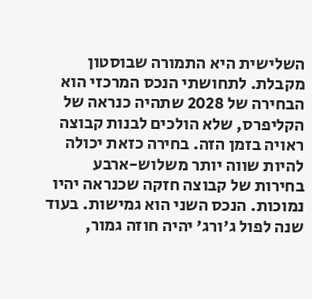השלישית היא התמורה שבוסטון מקבלת. לתחושתי הנכס המרכזי הוא הבחירה של 2028 שתהיה כנראה של הקליפרס, שלא הולכים לבנות קבוצה ראויה בזמן הזה. בחירה כזאת יכולה להיות שווה יותר משלוש-ארבע בחירות של קבוצה חזקה שכנראה יהיו נמוכות. הנכס השני הוא גמישות. בעוד שנה לפול ג'ורג' יהיה חוזה גמור,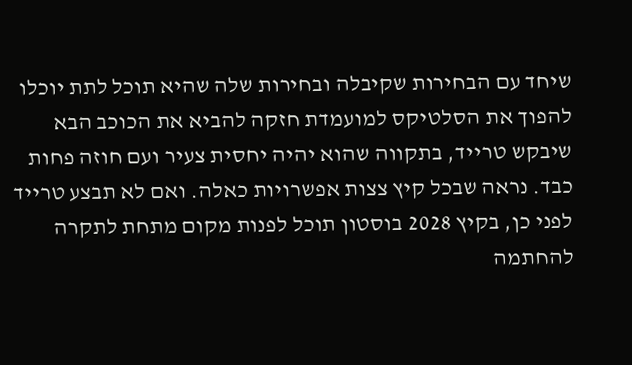שיחד עם הבחירות שקיבלה ובחירות שלה שהיא תוכל לתת יוכלו להפוך את הסלטיקס למועמדת חזקה להביא את הכוכב הבא שיבקש טרייד, בתקווה שהוא יהיה יחסית צעיר ועם חוזה פחות כבד. נראה שבכל קיץ צצות אפשרויות כאלה. ואם לא תבצע טרייד לפני כן, בקיץ 2028 בוסטון תוכל לפנות מקום מתחת לתקרה להחתמה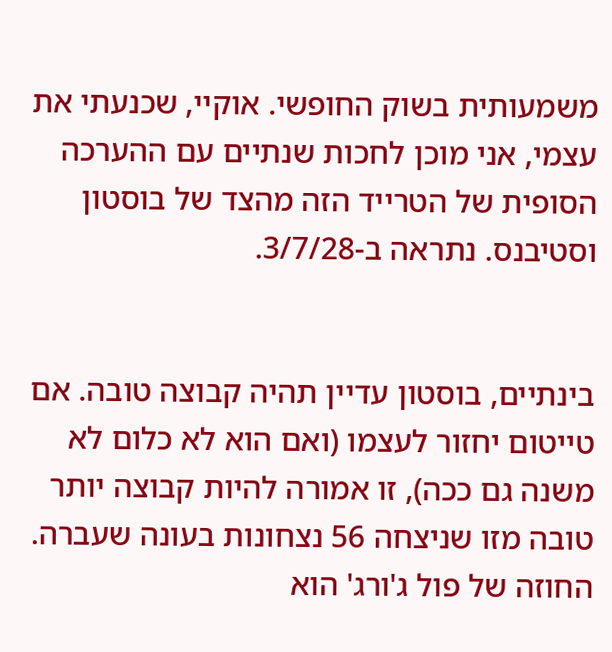משמעותית בשוק החופשי. אוקיי, שכנעתי את עצמי, אני מוכן לחכות שנתיים עם ההערכה הסופית של הטרייד הזה מהצד של בוסטון וסטיבנס. נתראה ב-3/7/28.


בינתיים, בוסטון עדיין תהיה קבוצה טובה. אם טייטום יחזור לעצמו (ואם הוא לא כלום לא משנה גם ככה), זו אמורה להיות קבוצה יותר טובה מזו שניצחה 56 נצחונות בעונה שעברה. החוזה של פול ג'ורג' הוא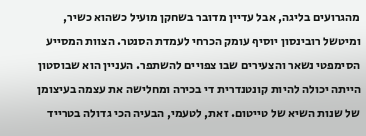מהגרועים בליגה, אבל עדיין מדובר בשחקן מועיל כשהוא כשיר, ומיטשל רובינסון יוסיף עומק הכרחי לעמדת הסנטר. הצוות המסייע הסימפטי נשאר והצעירים שבו צפויים להשתפר. העניין הוא שבוסטון הייתה יכולה להיות קונטנדרית די בכירה ומחלישה את עצמה בעיצומן של שנות השיא של טייטום. זאת, לטעמי, הבעיה הכי גדולה בטרייד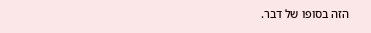הזה בסופו של דבר.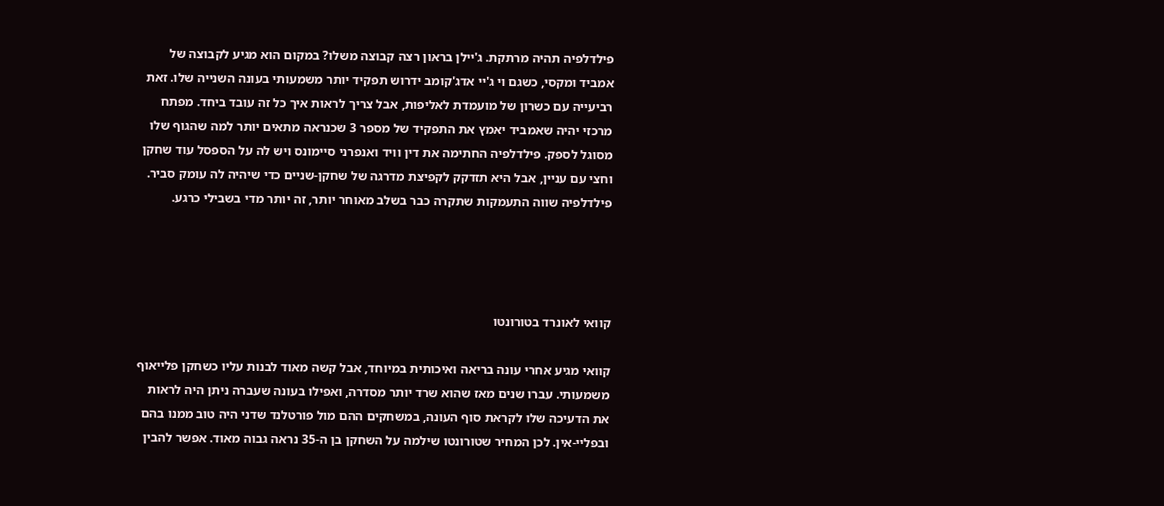פילדלפיה תהיה מרתקת. ג'יילן בראון רצה קבוצה משלו? במקום הוא מגיע לקבוצה של אמביד ומקסי, כשגם וי ג'יי אדג'קומב ידרוש תפקיד יותר משמעותי בעונה השנייה שלו. זאת רביעייה עם כשרון של מועמדת לאליפות, אבל צריך לראות איך כל זה עובד ביחד. מפתח מרכזי יהיה שאמביד יאמץ את התפקיד של מספר 3 שכנראה מתאים יותר למה שהגוף שלו מסוגל לספק. פילדלפיה החתימה את דין וויד ואנפרני סיימונס ויש לה על הספסל עוד שחקן וחצי עם עניין, אבל היא תזדקק לקפיצת מדרגה של שחקן-שניים כדי שיהיה לה עומק סביר. פילדלפיה שווה התעמקות שתקרה כבר בשלב מאוחר יותר, זה יותר מדי בשבילי כרגע.




קוואי לאונרד בטורונטו

קוואי מגיע אחרי עונה בריאה ואיכותית במיוחד, אבל קשה מאוד לבנות עליו כשחקן פלייאוף משמעותי. עברו שנים מאז שהוא שרד יותר מסדרה, ואפילו בעונה שעברה ניתן היה לראות את הדעיכה שלו לקראת סוף העונה, במשחקים ההם מול פורטלנד שדני היה טוב ממנו בהם ובפליי-אין. לכן המחיר שטורונטו שילמה על השחקן בן ה-35 נראה גבוה מאוד. אפשר להבין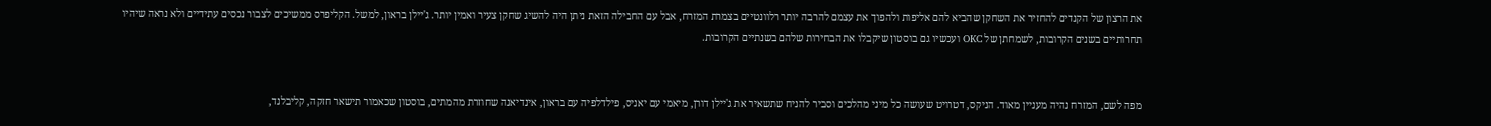את הרצון של הקנדים להחזיר את השחקן שהביא להם אליפות ולהפוך את עצמם להרבה יותר רלוונטיים בצמרת המזרח, אבל עם החבילה הזאת ניתן היה להשיג שחקן צעיר ואמין יותר. ג'יילן בראון, למשל. הקליפרס ממשיכים לצבור נכסים עתידיים ולא נראה שיהיו תחרותיים בשנים הקרובות, לשמחתן של OKC ועכשיו גם בוסטון שיקבלו את הבחירות שלהם בשנתיים הקרובות.


מפה לשם, המזרח נהיה מעניין מאוד. הניקס, דטרויט שעושה כל מיני מהלכים וסביר להניח שתשאיר את ג'יילן דורן, מיאמי עם יאניס, פילדלפיה עם בראון, אינדיאנה שחוזרת מהמתים, בוסטון שכאמור תישאר חזקה, קליבלנד,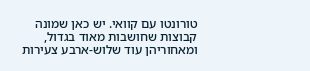טורונטו עם קוואי. יש כאן שמונה קבוצות שחושבות מאוד בגדול, ומאחוריהן עוד שלוש-ארבע צעירות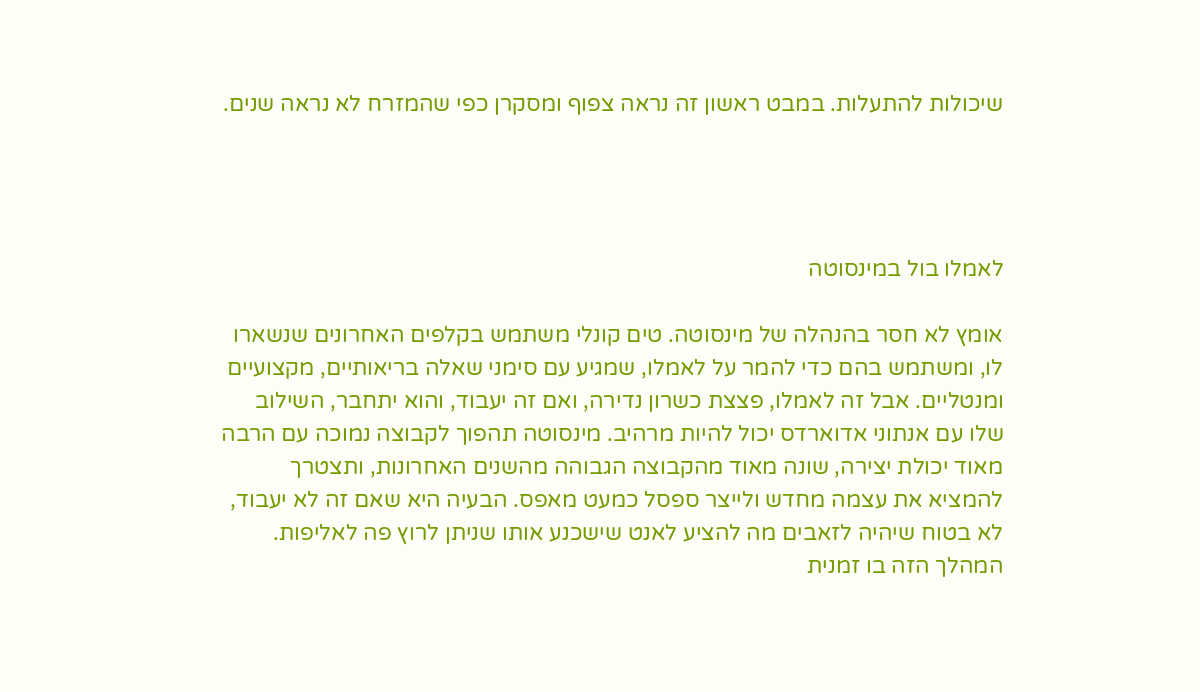שיכולות להתעלות. במבט ראשון זה נראה צפוף ומסקרן כפי שהמזרח לא נראה שנים.




לאמלו בול במינסוטה

אומץ לא חסר בהנהלה של מינסוטה. טים קונלי משתמש בקלפים האחרונים שנשארו לו, ומשתמש בהם כדי להמר על לאמלו, שמגיע עם סימני שאלה בריאותיים, מקצועיים ומנטליים. אבל זה לאמלו, פצצת כשרון נדירה, ואם זה יעבוד, והוא יתחבר, השילוב שלו עם אנתוני אדוארדס יכול להיות מרהיב. מינסוטה תהפוך לקבוצה נמוכה עם הרבה מאוד יכולת יצירה, שונה מאוד מהקבוצה הגבוהה מהשנים האחרונות, ותצטרך להמציא את עצמה מחדש ולייצר ספסל כמעט מאפס. הבעיה היא שאם זה לא יעבוד, לא בטוח שיהיה לזאבים מה להציע לאנט שישכנע אותו שניתן לרוץ פה לאליפות. המהלך הזה בו זמנית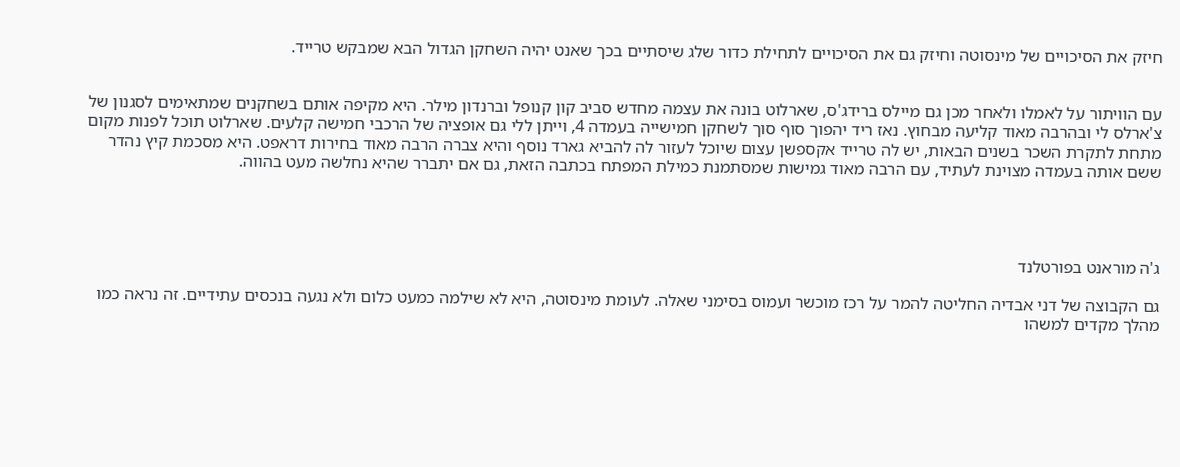חיזק את הסיכויים של מינסוטה וחיזק גם את הסיכויים לתחילת כדור שלג שיסתיים בכך שאנט יהיה השחקן הגדול הבא שמבקש טרייד.


עם הוויתור על לאמלו ולאחר מכן גם מיילס ברידג'ס, שארלוט בונה את עצמה מחדש סביב קון קנופל וברנדון מילר. היא מקיפה אותם בשחקנים שמתאימים לסגנון של צ'ארלס לי ובהרבה מאוד קליעה מבחוץ. נאז ריד יהפוך סוף סוך לשחקן חמישייה בעמדה 4, וייתן ללי גם אופציה של הרכבי חמישה קלעים. שארלוט תוכל לפנות מקום מתחת לתקרת השכר בשנים הבאות, יש לה טרייד אקספשן עצום שיוכל לעזור לה להביא גארד נוסף והיא צברה הרבה מאוד בחירות דראפט. היא מסכמת קיץ נהדר ששם אותה בעמדה מצוינת לעתיד, עם הרבה מאוד גמישות שמסתמנת כמילת המפתח בכתבה הזאת, גם אם יתברר שהיא נחלשה מעט בהווה.




ג'ה מוראנט בפורטלנד

גם הקבוצה של דני אבדיה החליטה להמר על רכז מוכשר ועמוס בסימני שאלה. לעומת מינסוטה, היא לא שילמה כמעט כלום ולא נגעה בנכסים עתידיים. זה נראה כמו מהלך מקדים למשהו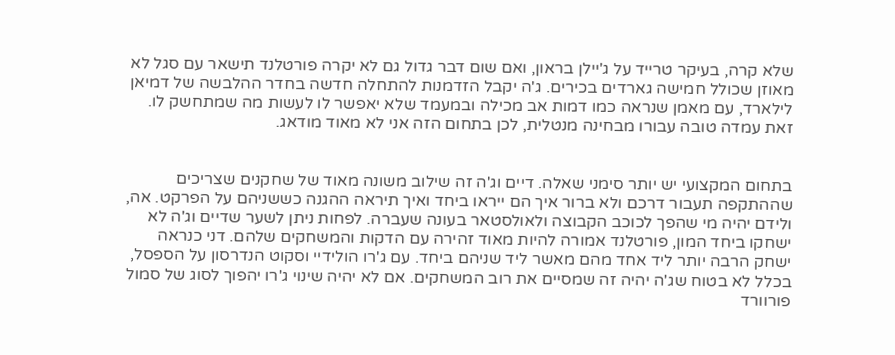שלא קרה, בעיקר טרייד על ג'יילן בראון, ואם שום דבר גדול גם לא יקרה פורטלנד תישאר עם סגל לא מאוזן שכולל חמישה גארדים בכירים. ג'ה יקבל הזדמנות להתחלה חדשה בחדר ההלבשה של דמיאן לילארד, עם מאמן שנראה כמו דמות אב מכילה ובמעמד שלא יאפשר לו לעשות מה שמתחשק לו. זאת עמדה טובה עבורו מבחינה מנטלית, לכן בתחום הזה אני לא מאוד מודאג.


בתחום המקצועי יש יותר סימני שאלה. דיים וג'ה זה שילוב משונה מאוד של שחקנים שצריכים שההתקפה תעבור דרכם ולא ברור איך הם ייראו ביחד ואיך תיראה ההגנה כששניהם על הפרקט. אה, ולידם יהיה מי שהפך לכוכב הקבוצה ולאולסטאר בעונה שעברה. לפחות ניתן לשער שדיים וג'ה לא ישחקו ביחד המון, פורטלנד אמורה להיות מאוד זהירה עם הדקות והמשחקים שלהם. דני כנראה ישחק הרבה יותר ליד אחד מהם מאשר ליד שניהם ביחד. עם ג'רו הולידיי וסקוט הנדרסון על הספסל, בכלל לא בטוח שג'ה יהיה זה שמסיים את רוב המשחקים. אם לא יהיה שינוי ג'רו יהפוך לסוג של סמול פורוורד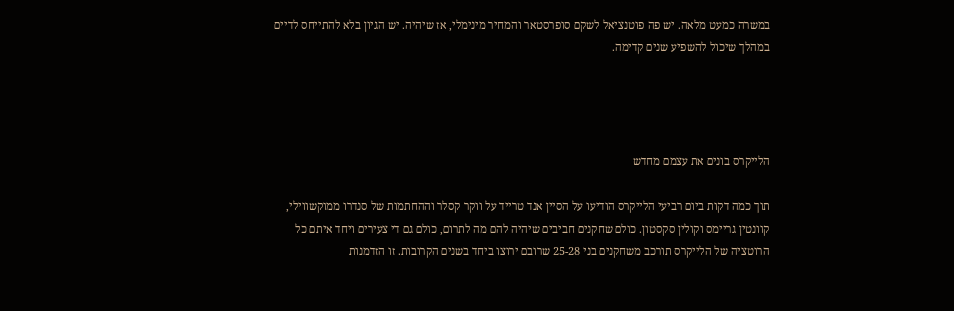במשרה כמעט מלאה. יש פה פוטנציאל לשקם סופרסטאר והמחיר מינימלי, אז שיהיה. יש הגיון בלא להתייחס לדיים במהלך שיכול להשפיע שנים קדימה.




הלייקרס בונים את עצמם מחדש

תוך כמה דקות ביום רביעי הלייקרס הודיעו על הסיין אנד טרייד על ווקר קסלר וההחתמות של סנדרו ממוקשווילי, קוונטין גריימס וקולין סקסטון. כולם שחקנים חביבים שיהיה להם מה לתרום, כולם גם די צעירים ויחד איתם כל הרוטציה של הלייקרס תורכב משחקנים בני 25-28 שרובם ירוצו ביחד בשנים הקרובות. זו הזדמנות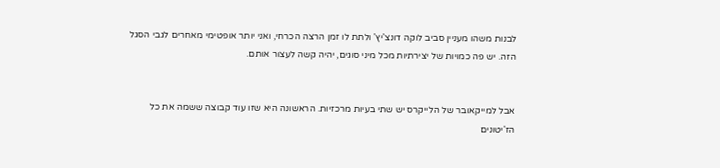לבנות משהו מעניין סביב לוקה דונצ'יץ' ולתת לו זמן הרצה הכרחי, ואני יותר אופטימי מאחרים לגבי הסגל הזה. יש פה כמויות של יצירתיות מכל מיני סוגים, יהיה קשה לעצור אותם.


אבל למייקאובר של הלייקרס יש שתי בעיות מרכזיות. הראשונה היא שזו עוד קבוצה ששמה את כל הז'יטונים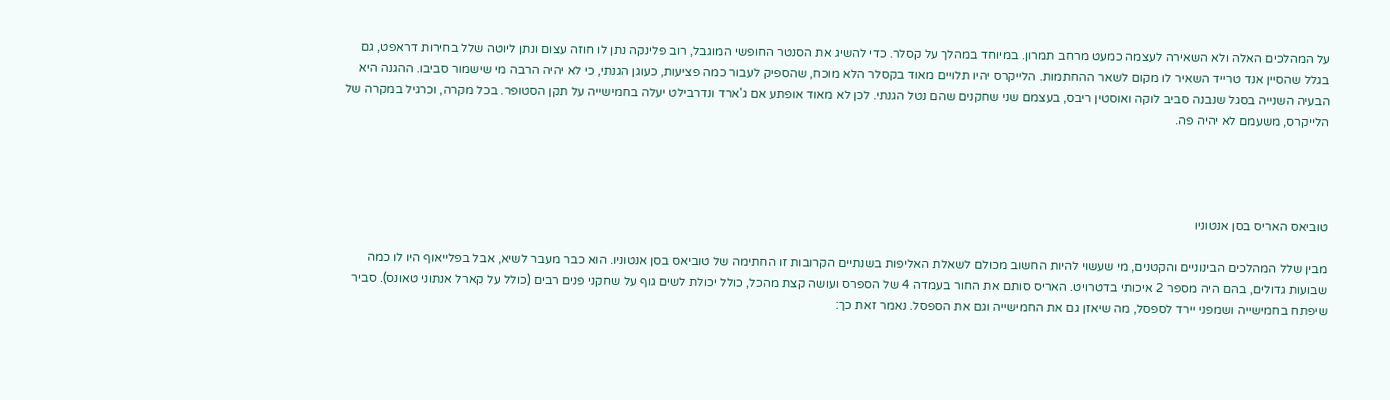על המהלכים האלה ולא השאירה לעצמה כמעט מרחב תמרון. במיוחד במהלך על קסלר. כדי להשיג את הסנטר החופשי המוגבל, רוב פלינקה נתן לו חוזה עצום ונתן ליוטה שלל בחירות דראפט, גם בגלל שהסיין אנד טרייד השאיר לו מקום לשאר ההחתמות. הלייקרס יהיו תלויים מאוד בקסלר הלא מוכח, שהספיק לעבור כמה פציעות, כעוגן הגנתי, כי לא יהיה הרבה מי שישמור סביבו. ההגנה היא הבעיה השנייה בסגל שנבנה סביב לוקה ואוסטין ריבס, בעצמם שני שחקנים שהם נטל הגנתי. לכן לא מאוד אופתע אם ג'ארד ונדרבילט יעלה בחמישייה על תקן הסטופר. בכל מקרה, וכרגיל במקרה של הלייקרס, משעמם לא יהיה פה.




טוביאס האריס בסן אנטוניו

מבין שלל המהלכים הבינוניים והקטנים, מי שעשוי להיות החשוב מכולם לשאלת האליפות בשנתיים הקרובות זו החתימה של טוביאס בסן אנטוניו. הוא כבר מעבר לשיא, אבל בפלייאוף היו לו כמה שבועות גדולים, בהם היה מספר 2 איכותי בדטרויט. האריס סותם את החור בעמדה 4 של הספרס ועושה קצת מהכל, כולל יכולת לשים גוף על שחקני פנים רבים (כולל על קארל אנתוני טאונס). סביר שיפתח בחמישייה ושמפני יירד לספסל, מה שיאזן גם את החמישייה וגם את הספסל. נאמר זאת כך: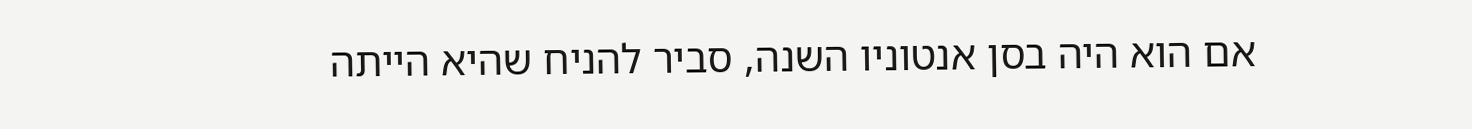אם הוא היה בסן אנטוניו השנה, סביר להניח שהיא הייתה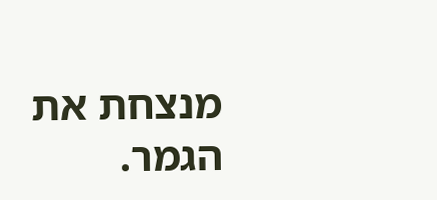מנצחת את הגמר.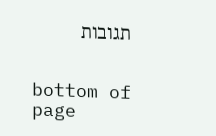תגובות


bottom of page